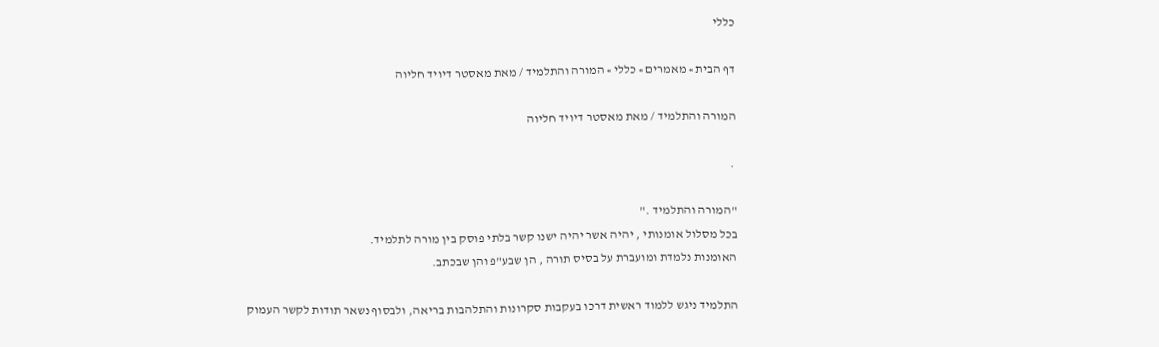כללי

דף הבית » מאמרים » כללי » המורה והתלמיד / מאת מאסטר דיויד חליוה

המורה והתלמיד / מאת מאסטר דיויד חליוה

 .

"המורה והתלמיד ."
בכל מסלול אומנותי , יהיה אשר יהיה ישנו קשר בלתי פוסק בין מורה לתלמיד.
האומנות נלמדת ומועברת על בסיס תורה , הן שבע"פ והן שבכתב.

התלמיד ניגש ללמוד ראשית דרכו בעקבות סקרונות והתלהבות בריאה, ולבסוף נשאר תודות לקשר העמוק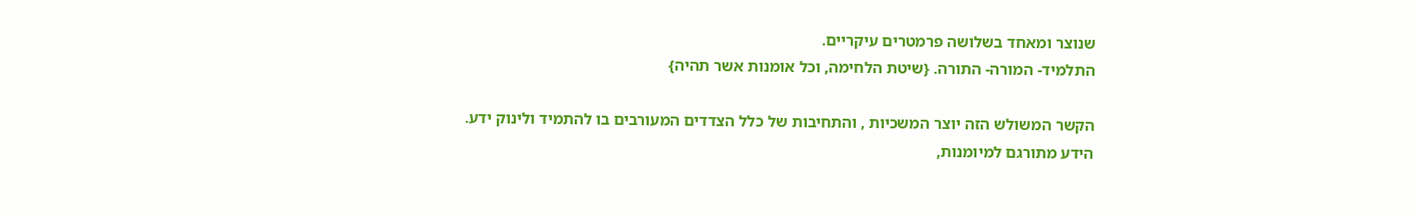שנוצר ומאחד בשלושה פרמטרים עיקריים.
התלמיד- המורה- התורה. {שיטת הלחימה, וכל אומנות אשר תהיה}

הקשר המשולש הזה יוצר המשכיות , והתחיבות של כלל הצדדים המעורבים בו להתמיד ולינוק ידע.
הידע מתורגם למיומנות,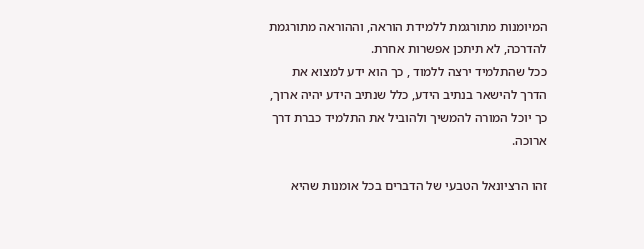המיומנות מתורגמת ללמידת הוראה, וההוראה מתורגמת להדרכה, לא תיתכן אפשרות אחרת.
ככל שהתלמיד ירצה ללמוד , כך הוא ידע למצוא את הדרך להישאר בנתיב הידע, כלל שנתיב הידע יהיה ארוך, כך יוכל המורה להמשיך ולהוביל את התלמיד כברת דרך ארוכה.

זהו הרציונאל הטבעי של הדברים בכל אומנות שהיא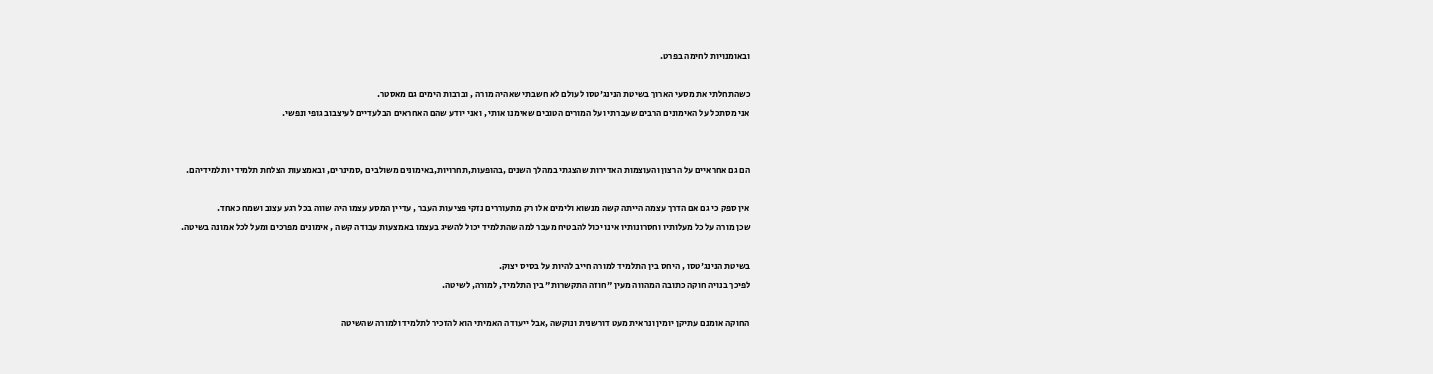ובאומנויות לחימה בפרט.

כשהתחלתי את מסעי הארוך בשיטת הנינג'טסו לעולם לא חשבתי שאהיה מורה , וברבות הימים גם מאסטר.
אני מסתכל על האימונים הרבים שעברתי ועל המורים הטובים שאימנו אותי , ואני יודע שהם האחראים הבלעדיים לעיצבוב גופי ונפשי.


הם גם אחראיים על הרצון והעוצמות האדירות שהצגתי במהלך השנים ,בהופעות,תחרויות,באימונים משולבים ,סמינרים, ובאמצעות הצלחת תלמידי ותלמידיהם.

אין ספק כי גם אם הדרך עצמה הייתה קשה מנשוא ולימים אלו רק מתעוררים נזקי פציעות העבר , עדיין המסע עצמו היה שווה בכל רגע עצוב ושמח כאחד.
שכן מורה על כל מעלותיו וחסרונותיו אינו יכול להבטיח מעבר למה שהתלמיד יכול להשיג בעצמו באמצעות עבודה קשה , אימונים מפרכים ומעל לכל אמונה בשיטה.

בשיטת הנינג'טסו , היחס בין התלמיד למורה חייב להיות על בסיס יצוק.
לפיכך בנויה חוקה כתובה המהווה מעין "חוזה התקשרות" בין התלמיד, למורה, לשיטה.

החוקה אומנם עתיקן יומין ונראית מעט דורשנית ונוקשה ,אבל ייעודה האמיתי הוא להזכיר לתלמיד ולמורה שהשיטה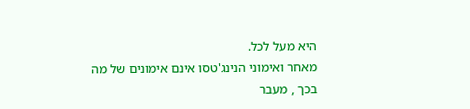היא מעל לכל.
מאחר ואימוני הנינג'טסו אינם אימונים של מה בכך , מעבר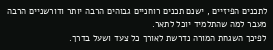לתכנים הפיזיים , ישנם תכנים רוחניים גבוהים הרבה יותר ודורשניים הרבה מעבר למה שהתלמיד יוכל לתאר.
לפיכך השגחת המורה נדרשת לאורך כל צעד ושעל בדרך.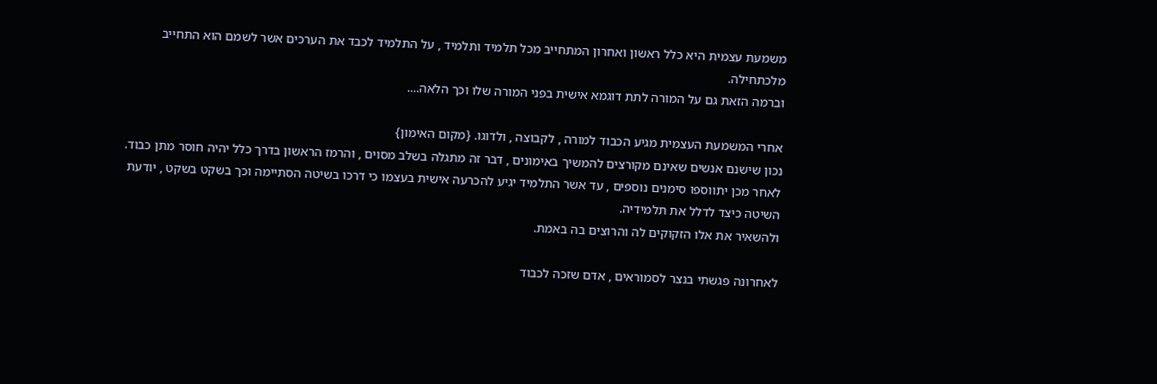משמעת עצמית היא כלל ראשון ואחרון המתחייב מכל תלמיד ותלמיד , על התלמיד לכבד את הערכים אשר לשמם הוא התחייב מלכתחילה.
וברמה הזאת גם על המורה לתת דוגמא אישית בפני המורה שלו וכך הלאה....

אחרי המשמעת העצמית מגיע הכבוד למורה , לקבוצה , ולדוגו. {מקום האימון}
נכון שישנם אנשים שאינם מקורצים להמשיך באימונים , דבר זה מתגלה בשלב מסוים , והרמז הראשון בדרך כלל יהיה חוסר מתן כבוד.
לאחר מכן יתווספו סימנים נוספים , עד אשר התלמיד יגיע להכרעה אישית בעצמו כי דרכו בשיטה הסתיימה וכך בשקט בשקט , יודעת השיטה כיצד לדלל את תלמידיה.
ולהשאיר את אלו הזקוקים לה והרוצים בה באמת.

לאחרונה פגשתי בנצר לסמוראים , אדם שזכה לכבוד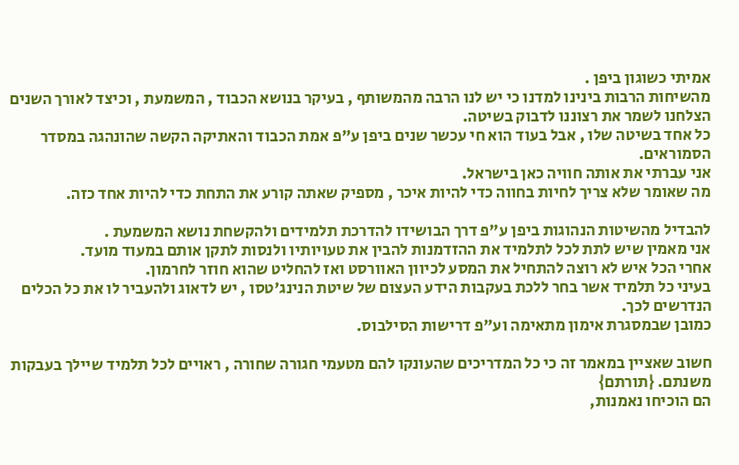אמיתי כשוגון ביפן .
מהשיחות הרבות בינינו למדנו כי יש לנו הרבה מהמשותף , בעיקר בנושא הכבוד , המשמעת , וכיצד לאורך השנים הצלחנו לשמר את רצוננו לדבוק בשיטה.
כל אחד בשיטה שלו , אבל בעוד הוא חי עכשר שנים ביפן ע"פ אמת הכבוד והאתיקה הקשה שהונהגה במסדר הסמוראים.
אני עברתי את אותה חוויה כאן בישראל.
מה שאומר שלא צריך לחיות בחווה כדי להיות איכר , מספיק שאתה קורע את התחת כדי להיות אחד כזה.

להבדיל מהשיטות הנהוגות ביפן ע"פ דרך הבושידו להדרכת תלמידים ולהקשחת נושא המשמעת .
אני מאמין שיש לתת לכל לתלמיד את ההזדמנות להבין את טעויותיו ולנסות לתקן אותם במעוד מועד.
אחרי הכל איש לא רוצה להתחיל את המסע לכיוון האוורסט ואז להחליט שהוא חוזר לחרמון.
בעיני כל תלמיד אשר בחר ללכת בעקבות הידע העצום של שיטת הנינג'טסו , יש לדאוג ולהעביר לו את כל הכלים הנדרשים לכך.
כמובן שבמסגרת אימון מתאימה וע"פ דרישות הסילבוס.

חשוב שאציין במאמר זה כי כל המדריכים שהעונקו להם מטעמי חגורה שחורה , ראויים לכל תלמיד שיילך בעבקות משנתם. {תורתם}
הם הוכיחו נאמנות,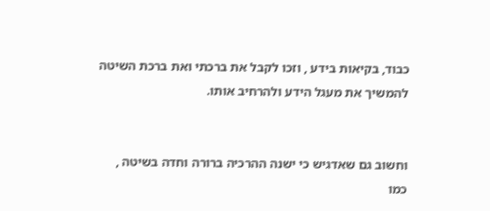כבוד, בקיאות בידע , וזכו לקבל את ברכתי ואת ברכת השיטה להמשיך את מעגל הידע ולהרחיב אותו.


וחשוב גם שאדגיש כי ישנה ההרכיה ברורה וחדה בשיטה , כמו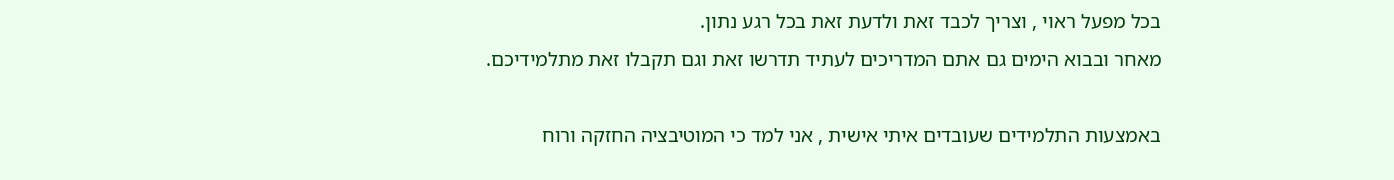בכל מפעל ראוי , וצריך לכבד זאת ולדעת זאת בכל רגע נתון.
מאחר ובבוא הימים גם אתם המדריכים לעתיד תדרשו זאת וגם תקבלו זאת מתלמידיכם.

באמצעות התלמידים שעובדים איתי אישית , אני למד כי המוטיבציה החזקה ורוח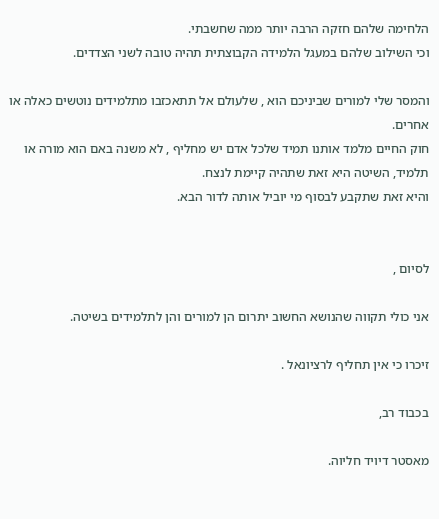הלחימה שלהם חזקה הרבה יותר ממה שחשבתי.
וכי השילוב שלהם במעגל הלמידה הקבוצתית תהיה טובה לשני הצדדים.

והמסר שלי למורים שביניכם הוא , שלעולם אל תתאכזבו מתלמידים נוטשים כאלה או אחרים.
חוק החיים מלמד אותנו תמיד שלכל אדם יש מחליף , לא משנה באם הוא מורה או תלמיד, השיטה היא זאת שתהיה קיימת לנצח.
והיא זאת שתקבע לבסוף מי יוביל אותה לדור הבא.


לסיום ,

אני כולי תקווה שהנושא החשוב יתרום הן למורים והן לתלמידים בשיטה.

זיכרו כי אין תחליף לרציונאל .

בכבוד רב,

מאסטר דיויד חליוה.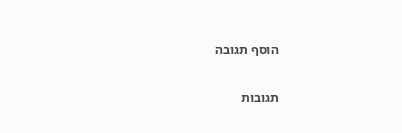הוסף תגובה

תגובות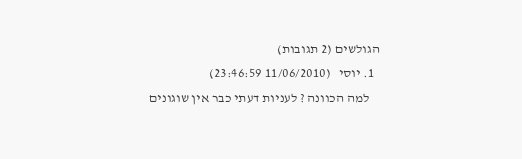הגולשים (2 תגובות)
  1. יוסי   (11/06/2010 23:46:59)
    למה הכוונה ? לעניות דעתי כבר אין שוגונים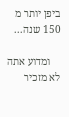ביפן יותר מ 150 שנה...

    ומדוע אתה לא מזכיר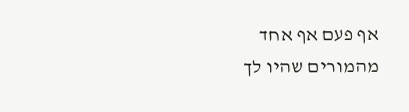אף פעם אף אחד מהמורים שהיו לך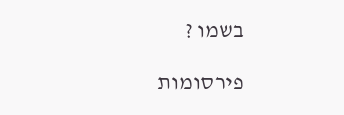בשמו ?

פירסומות